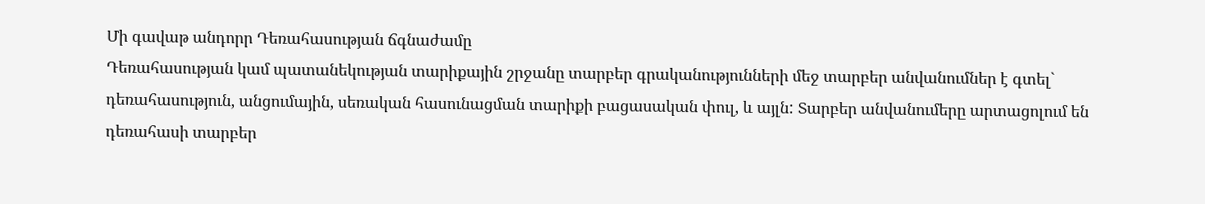Մի գավաթ անդորր Դեռահասության ճգնաժամը
Դեռահասության կամ պատանեկության տարիքային շրջանը տարբեր գրականությունների մեջ տարբեր անվանումներ է գտել` դեռահասություն, անցումային, սեռական հասունացման տարիքի բացասական փուլ, և այլն: Տարբեր անվանումերը արտացոլում են դեռահասի տարբեր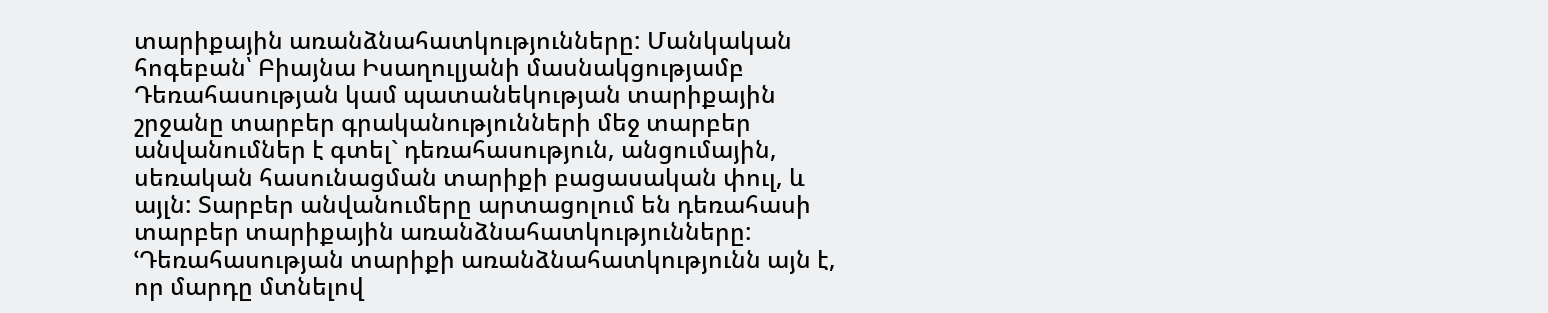տարիքային առանձնահատկությունները: Մանկական հոգեբան՝ Բիայնա Իսաղուլյանի մասնակցությամբ
Դեռահասության կամ պատանեկության տարիքային շրջանը տարբեր գրականությունների մեջ տարբեր անվանումներ է գտել` դեռահասություն, անցումային, սեռական հասունացման տարիքի բացասական փուլ, և այլն: Տարբեր անվանումերը արտացոլում են դեռահասի տարբեր տարիքային առանձնահատկությունները: ՙԴեռահասության տարիքի առանձնահատկությունն այն է, որ մարդը մտնելով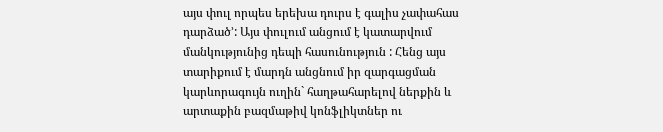այս փուլ որպես երեխա դուրս է գալիս չափահաս դարձած՚: Այս փուլում անցում է կատարվում մանկությունից դեպի հասունություն : Հենց այս տարիքում է մարդն անցնում իր զարգացման կարևորագույն ուղին` հաղթահարելով ներքին և արտաքին բազմաթիվ կոնֆլիկտներ ու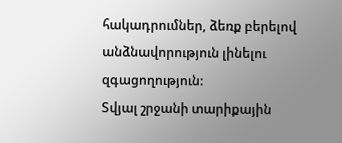հակադրումներ, ձեռք բերելով անձնավորություն լինելու զգացողություն:
Տվյալ շրջանի տարիքային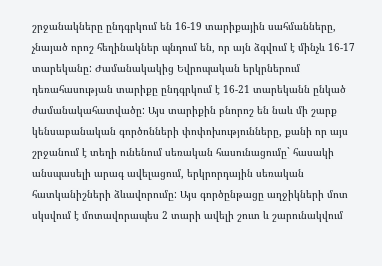շրջանակները ընդգրկում են 16-19 տարիքային սահմանները, չնայած որոշ հեղինակներ պնդում են, որ այն ձգվում է մինչև 16-17 տարեկանը: Ժամանակակից Եվրոպական երկրներում դեռահասության տարիքը ընդգրկում է 16-21 տարեկանն ընկած ժամանակահատվածը: Այս տարիքին բնորոշ են նաև մի շարք կենսաբանական գործոնների փոփոխությունները, քանի որ այս շրջանում է տեղի ունենում սեռական հասունացումը` հասակի անսպասելի արագ ավելացում, երկրորդային սեռական հատկանիշների ձևավորումը: Այս գործընթացը աղջիկների մոտ սկսվում է մոտավորապես 2 տարի ավելի շուտ և շարունակվում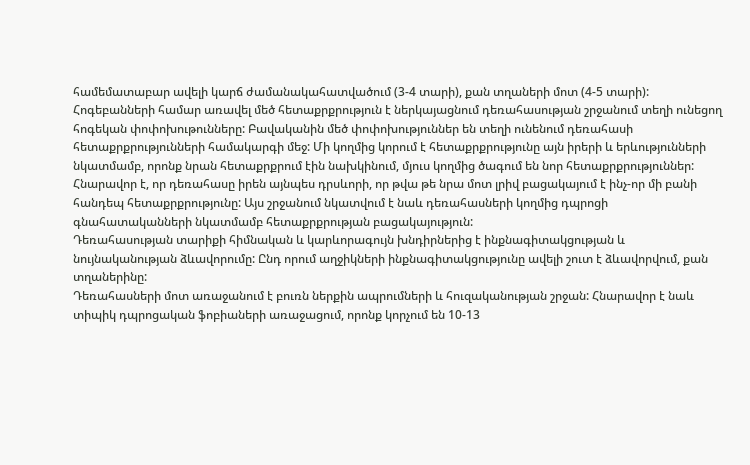համեմատաբար ավելի կարճ ժամանակահատվածում (3-4 տարի), քան տղաների մոտ (4-5 տարի):
Հոգեբանների համար առավել մեծ հետաքրքրություն է ներկայացնում դեռահասության շրջանում տեղի ունեցող հոգեկան փոփոխութունները: Բավականին մեծ փոփոխություններ են տեղի ունենում դեռահասի հետաքրքրությունների համակարգի մեջ: Մի կողմից կորում է հետաքրքրությունը այն իրերի և երևությունների նկատմամբ, որոնք նրան հետաքրքրում էին նախկինում, մյուս կողմից ծագում են նոր հետաքրքրություններ: Հնարավոր է, որ դեռահասը իրեն այնպես դրսևորի, որ թվա թե նրա մոտ լրիվ բացակայում է ինչ-որ մի բանի հանդեպ հետաքրքրությունը: Այս շրջանում նկատվում է նաև դեռահասների կողմից դպրոցի գնահատականների նկատմամբ հետաքրքրության բացակայություն:
Դեռահասության տարիքի հիմնական և կարևորագույն խնդիրներից է ինքնագիտակցության և նույնականության ձևավորումը: Ընդ որում աղջիկների ինքնագիտակցությունը ավելի շուտ է ձևավորվում, քան տղաներինը:
Դեռահասների մոտ առաջանում է բուռն ներքին ապրումների և հուզականության շրջան: Հնարավոր է նաև տիպիկ դպրոցական ֆոբիաների առաջացում, որոնք կորչում են 10-13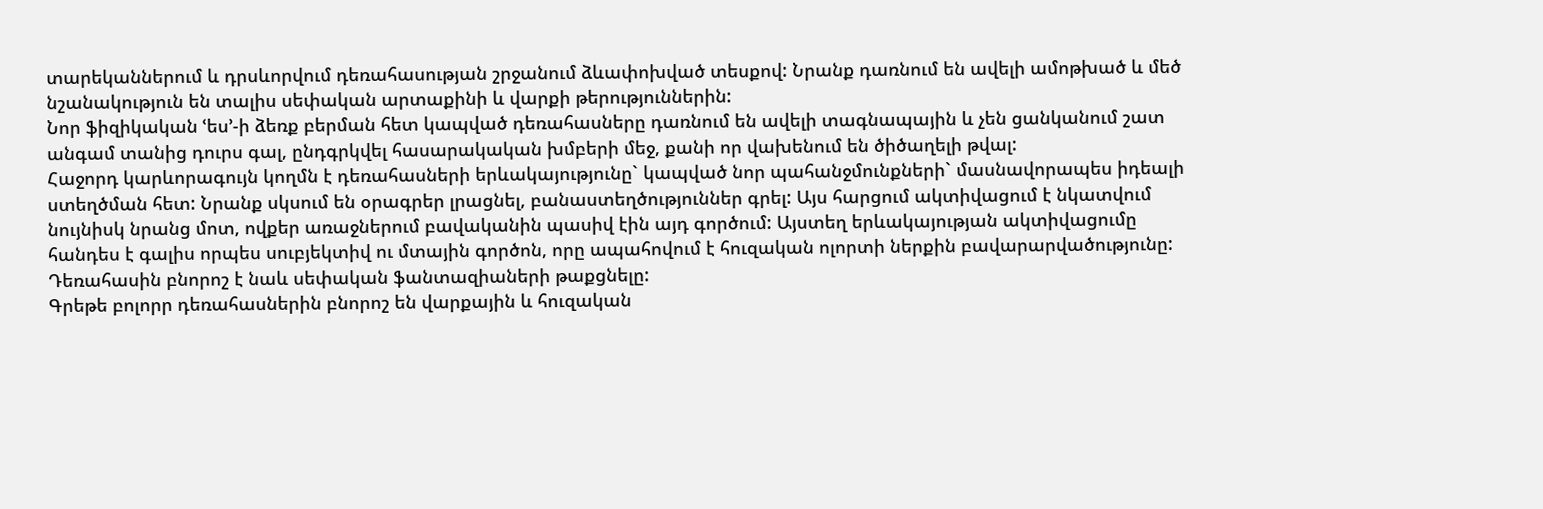տարեկաններում և դրսևորվում դեռահասության շրջանում ձևափոխված տեսքով: Նրանք դառնում են ավելի ամոթխած և մեծ նշանակություն են տալիս սեփական արտաքինի և վարքի թերություններին:
Նոր ֆիզիկական ՙես՚-ի ձեռք բերման հետ կապված դեռահասները դառնում են ավելի տագնապային և չեն ցանկանում շատ անգամ տանից դուրս գալ, ընդգրկվել հասարակական խմբերի մեջ, քանի որ վախենում են ծիծաղելի թվալ:
Հաջորդ կարևորագույն կողմն է դեռահասների երևակայությունը` կապված նոր պահանջմունքների` մասնավորապես իդեալի ստեղծման հետ: Նրանք սկսում են օրագրեր լրացնել, բանաստեղծություններ գրել: Այս հարցում ակտիվացում է նկատվում նույնիսկ նրանց մոտ, ովքեր առաջներում բավականին պասիվ էին այդ գործում: Այստեղ երևակայության ակտիվացումը հանդես է գալիս որպես սուբյեկտիվ ու մտային գործոն, որը ապահովում է հուզական ոլորտի ներքին բավարարվածությունը: Դեռահասին բնորոշ է նաև սեփական ֆանտազիաների թաքցնելը:
Գրեթե բոլորր դեռահասներին բնորոշ են վարքային և հուզական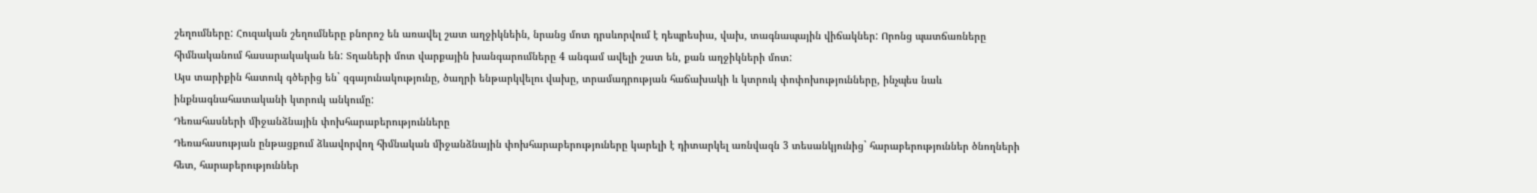շեղումները: Հուզական շեղումները բնորոշ են առավել շատ աղջիկնեին, նրանց մոտ դրսևորվում է դեպրեսիա, վախ, տագնապային վիճակներ: Որոնց պատճառները հիմնականում հասարակական են: Տղաների մոտ վարքային խանգարումները 4 անգամ ավելի շատ են, քան աղջիկների մոտ:
Այս տարիքին հատուկ գծերից են` զգայունակությունը, ծաղրի ենթարկվելու վախը, տրամադրության հաճախակի և կտրուկ փոփոխությունները, ինչպես նաև ինքնագնահատականի կտրուկ անկումը:
Դեռահասների միջանձնային փոխհարաբերությունները
Դեռահասության ընթացքում ձևավորվող հիմնական միջանձնային փոխհարաբերություները կարելի է դիտարկել առնվազն 3 տեսանկյունից` հարաբերություններ ծնողների հետ, հարաբերություններ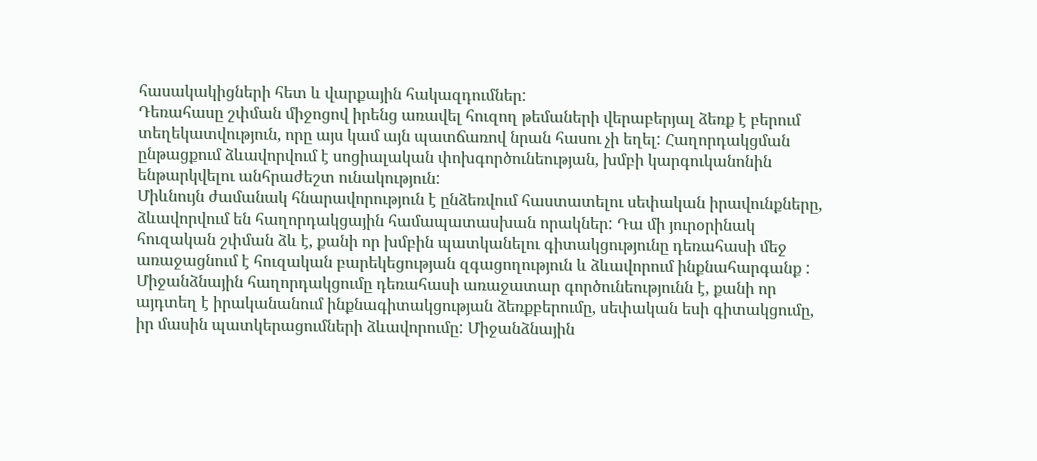հասակակիցների հետ և վարքային հակազդումներ:
Դեռահասը շփման միջոցով իրենց առավել հուզող թեմաների վերաբերյալ ձեռք է բերում տեղեկատվություն, որը այս կամ այն պատճառով նրան հասու չի եղել: Հաղորդակցման ընթացքում ձևավորվում է սոցիալական փոխգործունեության, խմբի կարգուկանոնին ենթարկվելու անհրաժեշտ ունակություն:
Միևնույն ժամանակ հնարավորություն է ընձեռվում հաստատելու սեփական իրավունքները, ձևավորվում են հաղորդակցային համապատասխան որակներ: Դա մի յուրօրինակ հուզական շփման ձև է, քանի որ խմբին պատկանելու գիտակցությունը դեռահասի մեջ առաջացնում է հուզական բարեկեցության զգացողություն և ձևավորում ինքնահարգանք :
Միջանձնային հաղորդակցումը դեռահասի առաջատար գործունեությունն է, քանի որ այդտեղ է իրականանում ինքնագիտակցության ձեռքբերումը, սեփական եսի գիտակցումը, իր մասին պատկերացումների ձևավորումը: Միջանձնային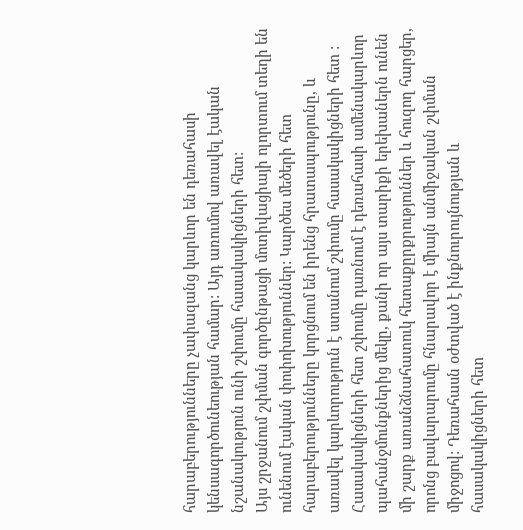հարաբերությունները չափազանց կարևոր են դեռահասի կենսագործունեության համար: Այդ առումով առավել էական նշանակություն ունի շփումը հասակակիցների հետ:
Այս շրջանում շփման գործընթացի մոտիվացիայի ոլորտում տեղի են ունենում էական փոփոխություններ: Կարծես մեծերի հետ հարաբերությունները կորցնում են իրենց հրատապությունը, և առավել կարևորություն է ստանում շփումը հասակակիցների հետ : Հասակակիցների հետ շփումը դառնում է դեռահասի ամենակարևոր պահանջմունքներից մեկը, քանի որ այս տարիքի երեխաներն ունեն մի շարք առանձնահատուկ հետաքըրքրություններ և հուզող հարցեր, որոնց բավարարումը հնարավոր է միայն անմիջական շփման միջոցով: Դեռահասն օժտված է ինքնուրույնության և հասակակիցների հետ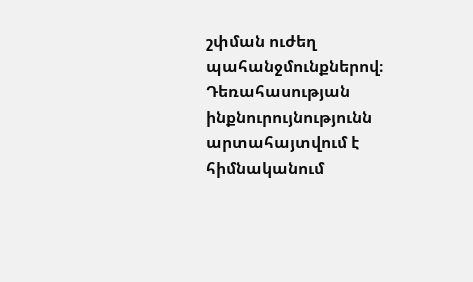շփման ուժեղ պահանջմունքներով։ Դեռահասության ինքնուրույնությունն արտահայտվում է հիմնականում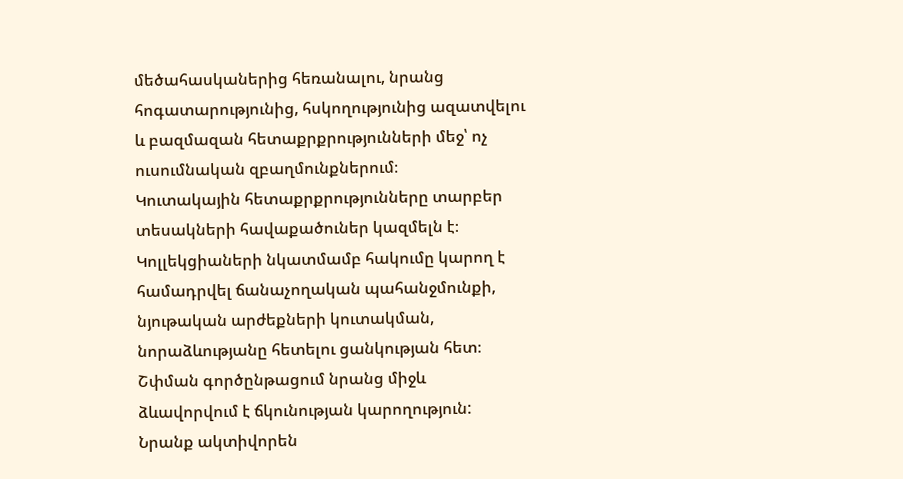մեծահասկաներից հեռանալու, նրանց հոգատարությունից, հսկողությունից ազատվելու և բազմազան հետաքրքրությունների մեջ՝ ոչ ուսումնական զբաղմունքներում։
Կուտակային հետաքրքրությունները տարբեր տեսակների հավաքածուներ կազմելն է։ Կոլլեկցիաների նկատմամբ հակումը կարող է համադրվել ճանաչողական պահանջմունքի, նյութական արժեքների կուտակման, նորաձևությանը հետելու ցանկության հետ։
Շփման գործընթացում նրանց միջև ձևավորվում է ճկունության կարողություն:
Նրանք ակտիվորեն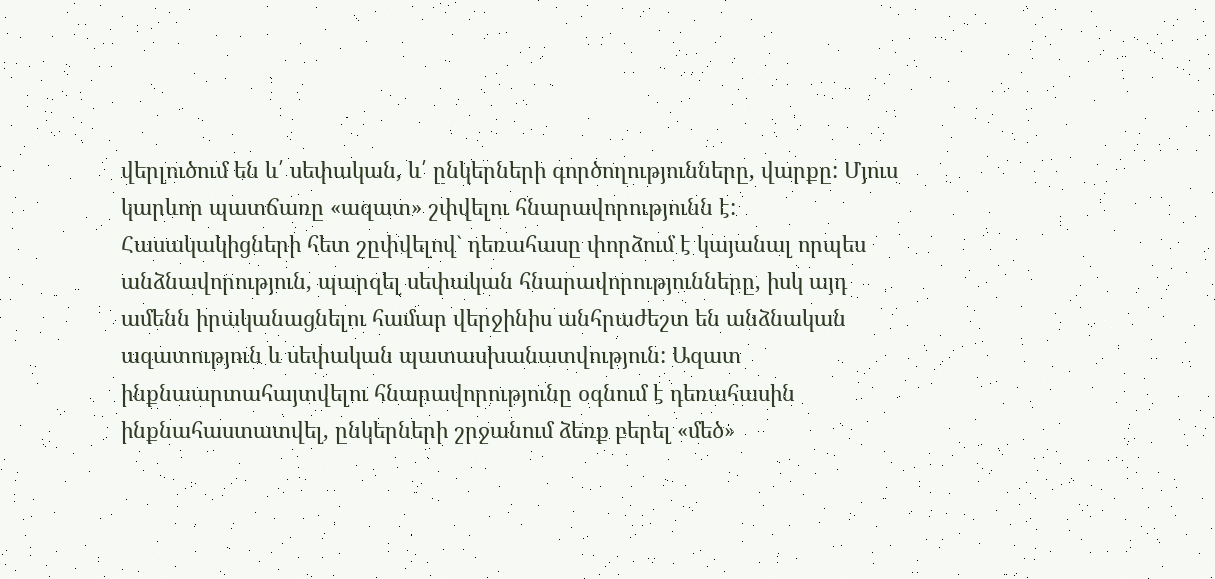վերլուծում են և՛ սեփական, և՛ ընկերների գործողությունները, վարքը: Մյուս կարևոր պատճառը «ազատ» շփվելու հնարավորությունն է:
Հասակակիցների հետ շըփվելով` դեռահասը փորձում է կայանալ որպես անձնավորություն, պարզել սեփական հնարավորությունները, իսկ այդ ամենն իրականացնելու համար վերջինիս անհրաժեշտ են անձնական ազատություն և սեփական պատասխանատվություն: Ազատ ինքնաարտահայտվելու հնարավորությունը օգնում է դեռահասին ինքնահաստատվել, ընկերների շրջանում ձեռք բերել «մեծ»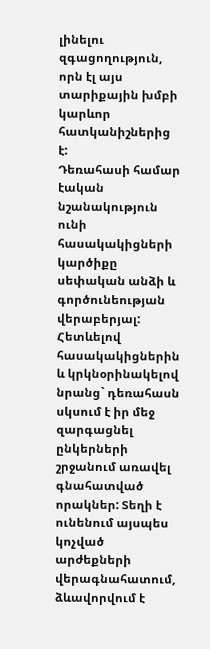լինելու զգացողություն, որն էլ այս տարիքային խմբի կարևոր հատկանիշներից է:
Դեռահասի համար էական նշանակություն ունի հասակակիցների կարծիքը սեփական անձի և գործունեության վերաբերյալ: Հետևելով հասակակիցներին և կրկնօրինակելով նրանց` դեռահասն սկսում է իր մեջ զարգացնել ընկերների շրջանում առավել գնահատված որակներ: Տեղի է ունենում այսպես կոչված արժեքների վերագնահատում, ձևավորվում է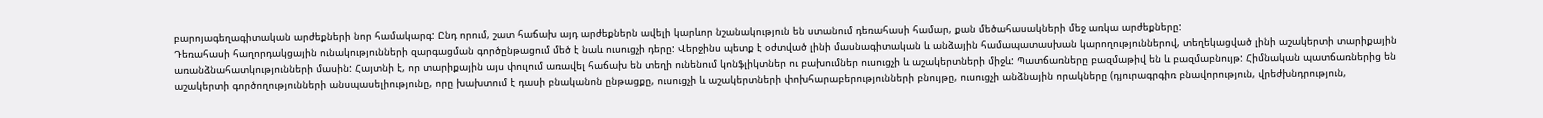բարոյագեղագիտական արժեքների նոր համակարգ: Ընդ որում, շատ հաճախ այդ արժեքներն ավելի կարևոր նշանակություն են ստանում դեռահասի համար, քան մեծահասակների մեջ առկա արժեքները:
Դեռահասի հաղորդակցային ունակությունների զարգացման գործընթացում մեծ է նաև ուսուցչի դերը: Վերջինս պետք է օժտված լինի մասնագիտական և անձային համապատասխան կարողություններով, տեղեկացված լինի աշակերտի տարիքային առանձնահատկությունների մասին: Հայտնի է, որ տարիքային այս փուլում առավել հաճախ են տեղի ունենում կոնֆլիկտներ ու բախումներ ուսուցչի և աշակերտների միջև: Պատճառները բազմաթիվ են և բազմաբնույթ: Հիմնական պատճառներից են աշակերտի գործողությունների անսպասելիությունը, որը խախտում է դասի բնականոն ընթացքը, ուսուցչի և աշակերտների փոխհարաբերությունների բնույթը, ուսուցչի անձնային որակները (դյուրագրգիռ բնավորություն, վրեժխնդրություն,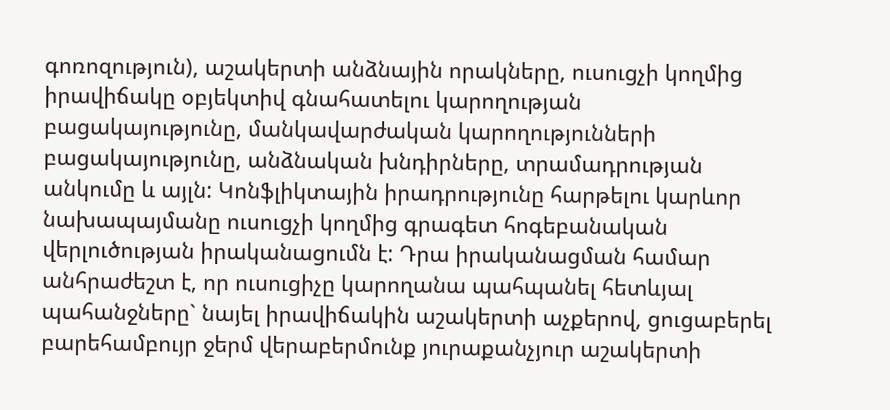գոռոզություն), աշակերտի անձնային որակները, ուսուցչի կողմից իրավիճակը օբյեկտիվ գնահատելու կարողության բացակայությունը, մանկավարժական կարողությունների բացակայությունը, անձնական խնդիրները, տրամադրության անկումը և այլն: Կոնֆլիկտային իրադրությունը հարթելու կարևոր նախապայմանը ուսուցչի կողմից գրագետ հոգեբանական վերլուծության իրականացումն է: Դրա իրականացման համար անհրաժեշտ է, որ ուսուցիչը կարողանա պահպանել հետևյալ պահանջները` նայել իրավիճակին աշակերտի աչքերով, ցուցաբերել բարեհամբույր ջերմ վերաբերմունք յուրաքանչյուր աշակերտի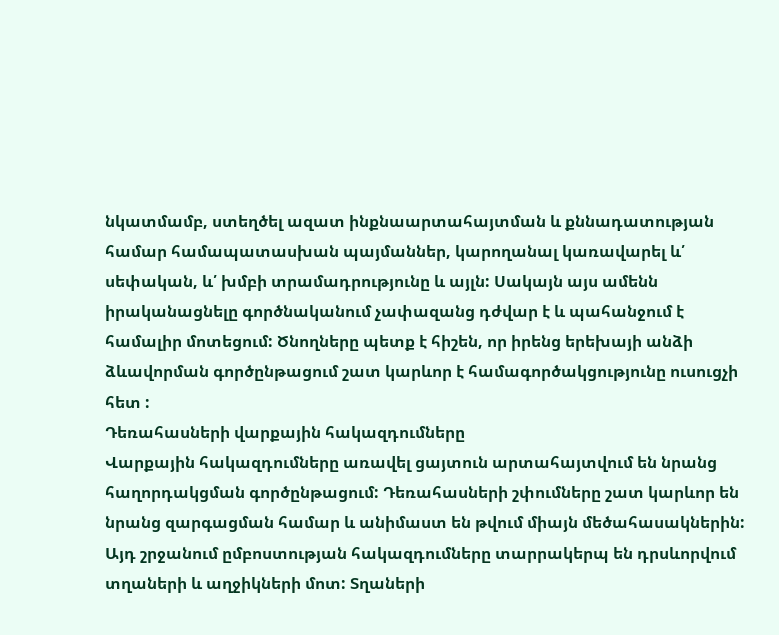նկատմամբ, ստեղծել ազատ ինքնաարտահայտման և քննադատության համար համապատասխան պայմաններ, կարողանալ կառավարել և՛ սեփական, և՛ խմբի տրամադրությունը և այլն: Սակայն այս ամենն իրականացնելը գործնականում չափազանց դժվար է և պահանջում է համալիր մոտեցում: Ծնողները պետք է հիշեն, որ իրենց երեխայի անձի ձևավորման գործընթացում շատ կարևոր է համագործակցությունը ուսուցչի հետ :
Դեռահասների վարքային հակազդումները
Վարքային հակազդումները առավել ցայտուն արտահայտվում են նրանց հաղորդակցման գործընթացում: Դեռահասների շփումները շատ կարևոր են նրանց զարգացման համար և անիմաստ են թվում միայն մեծահասակներին:
Այդ շրջանում ըմբոստության հակազդումները տարրակերպ են դրսևորվում տղաների և աղջիկների մոտ: Տղաների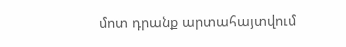մոտ դրանք արտահայտվում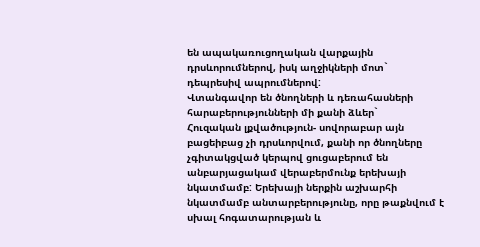են ապակառուցողական վարքային դրսևորումներով, իսկ աղջիկների մոտ` դեպրեսիվ ապրումներով:
Վտանգավոր են ծնողների և դեռահասների հարաբերությունների մի քանի ձևեր`
Հուզական լքվածություն- սովորաբար այն բացեիբաց չի դրսևորվում, քանի որ ծնողները չգիտակցված կերպով ցուցաբերում են անբարյացակամ վերաբերմունք երեխայի նկատմամբ: Երեխայի ներքին աշխարհի նկատմամբ անտարբերությունը, որը թաքնվում է սխալ հոգատարության և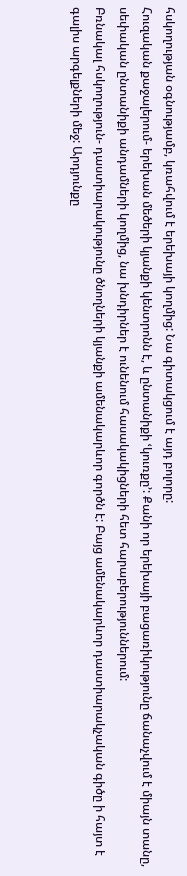հսկողության օգնությամբ, կռահվում է երեխայի կողմից: Նա գիտակցում է այդ բոլորը:
Հուզական քաջալերում- երեխան մեծերի կյանքի կենտրոնն է, և ընտանիքի ՙկուռքը՚: Քանի որ երեխայի բացառիկությունը ճանաչվում է միայն տանը, սեփական ընտանիքի անդամների կողմից, նա խնդիրներ է ունենում հասակակիցների հետ հարաբերություններում:
Բռնակալ հսկողություն- դաստիարակությունը ծնողների կյանքի ամենակարևոր գործն է: Բայց ամենակարևոր դաստիարակչական գիծը ի հայտ է գալիս արգելքների մեջ: Արդյունքը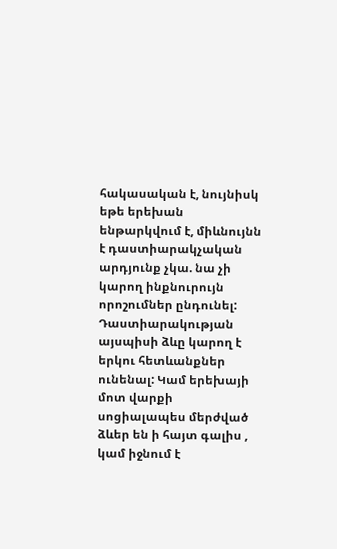հակասական է, նույնիսկ եթե երեխան ենթարկվում է, միևնույնն է դաստիարակչական արդյունք չկա. նա չի կարող ինքնուրույն որոշումներ ընդունել: Դաստիարակության այսպիսի ձևը կարող է երկու հետևանքներ ունենալ: Կամ երեխայի մոտ վարքի սոցիալապես մերժված ձևեր են ի հայտ գալիս , կամ իջնում է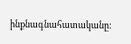ինքնագնահատականը: